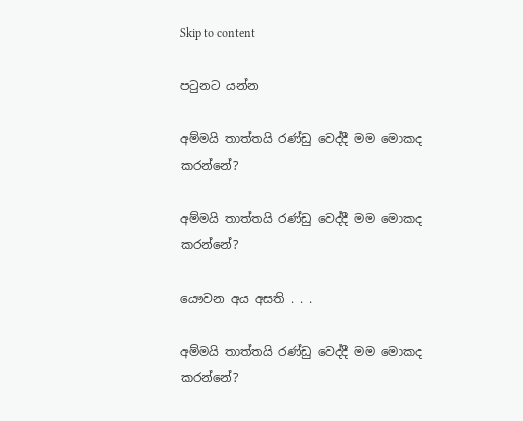Skip to content

පටුනට යන්න

අම්මයි තාත්තයි රණ්ඩු වෙද්දී මම මොකද කරන්නේ?

අම්මයි තාත්තයි රණ්ඩු වෙද්දී මම මොකද කරන්නේ?

යෞවන අය අසති . . .

අම්මයි තාත්තයි රණ්ඩු වෙද්දී මම මොකද කරන්නේ?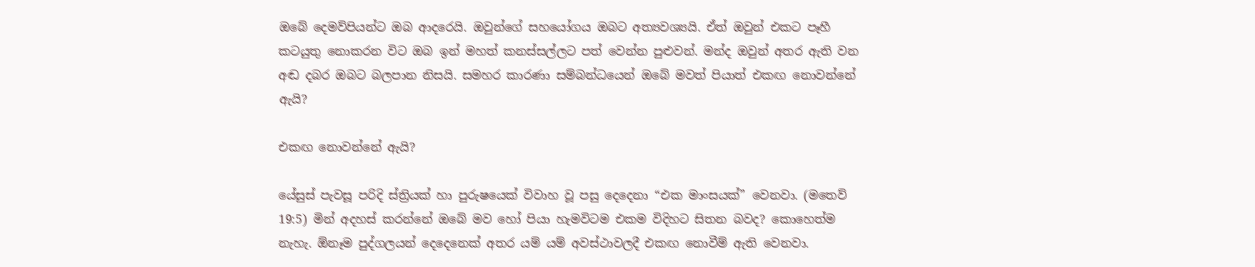ඔබේ දෙමව්පියන්ට ඔබ ආදරෙයි. ඔවුන්ගේ සහයෝගය ඔබට අත්‍යවශ්‍යයි. ඒත් ඔවුන් එකට පෑහී කටයුතු නොකරන විට ඔබ ඉන් මහත් කනස්සල්ලට පත් වෙන්න පුළුවන්. මන්ද ඔවුන් අතර ඇති වන අඬ දබර ඔබට බලපාන නිසයි. සමහර කාරණා සම්බන්ධයෙන් ඔබේ මවත් පියාත් එකඟ නොවන්නේ ඇයි?

එකඟ නොවන්නේ ඇයි?

යේසුස් පැවසූ පරිදි ස්ත්‍රියක් හා පුරුෂයෙක් විවාහ වූ පසු දෙදෙනා “එක මාංසයක්” වෙනවා. (මතෙව් 19:5) මින් අදහස් කරන්නේ ඔබේ මව හෝ පියා හැමවිටම එකම විදිහට සිතන බවද? කොහෙත්ම නැහැ. ඕනෑම පුද්ගලයන් දෙදෙනෙක් අතර යම් යම් අවස්ථාවලදී එකඟ නොවීම් ඇති වෙනවා.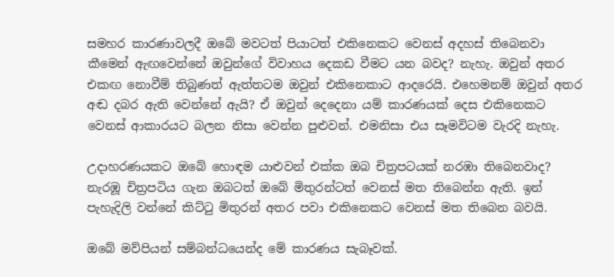සමහර කාරණාවලදී ඔබේ මවටත් පියාටත් එකිනෙකට වෙනස් අදහස් තිබෙනවා කීමෙන් ඇඟවෙන්නේ ඔවුන්ගේ විවාහය දෙකඩ වීමට යන බවද? නැහැ. ඔවුන් අතර එකඟ නොවීම් තිබුණත් ඇත්තටම ඔවුන් එකිනෙකාට ආදරෙයි. එහෙමනම් ඔවුන් අතර අඬ දබර ඇති වෙන්නේ ඇයි? ඒ ඔවුන් දෙදෙනා යම් කාරණයක් දෙස එකිනෙකට වෙනස් ආකාරයට බලන නිසා වෙන්න පුළුවන්. එමනිසා එය සෑමවිටම වැරදි නැහැ.

උදාහරණයකට ඔබේ හොඳම යාළුවන් එක්ක ඔබ චිත්‍රපටයක් නරඹා තිබෙනවාද? නැරඹූ චිත්‍රපටිය ගැන ඔබටත් ඔබේ මිතුරන්ටත් වෙනස් මත තිබෙන්න ඇති. ඉන් පැහැදිලි වන්නේ කිට්ටු මිතුරන් අතර පවා එකිනෙකට වෙනස් මත තිබෙන බවයි.

ඔබේ මව්පියන් සම්බන්ධයෙන්ද මේ කාරණය සැබෑවක්.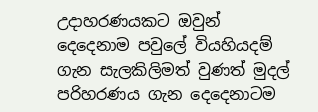උදාහරණයකට ඔවුන් දෙදෙනාම පවුලේ වියහියදම් ගැන සැලකිලිමත් වුණත් මුදල් පරිහරණය ගැන දෙදෙනාටම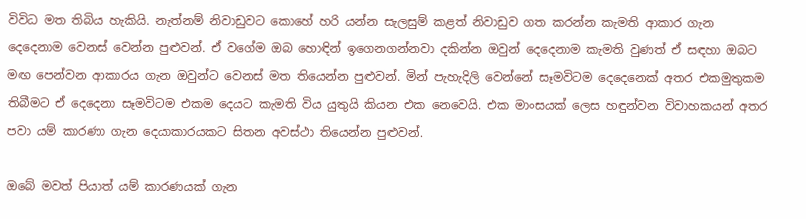විවිධ මත තිබිය හැකියි. නැත්නම් නිවාඩුවට කොහේ හරි යන්න සැලසුම් කළත් නිවාඩුව ගත කරන්න කැමති ආකාර ගැන දෙදෙනාම වෙනස් වෙන්න පුළුවන්. ඒ වගේම ඔබ හොඳින් ඉගෙනගන්නවා දකින්න ඔවුන් දෙදෙනාම කැමති වුණත් ඒ සඳහා ඔබට මඟ පෙන්වන ආකාරය ගැන ඔවුන්ට වෙනස් මත තියෙන්න පුළුවන්. මින් පැහැදිලි වෙන්නේ සෑමවිටම දෙදෙනෙක් අතර එකමුතුකම තිබීමට ඒ දෙදෙනා සෑමවිටම එකම දෙයට කැමති විය යුතුයි කියන එක නෙවෙයි. එක මාංසයක් ලෙස හඳුන්වන විවාහකයන් අතර පවා යම් කාරණා ගැන දෙයාකාරයකට සිතන අවස්ථා තියෙන්න පුළුවන්.

ඔබේ මවත් පියාත් යම් කාරණයක් ගැන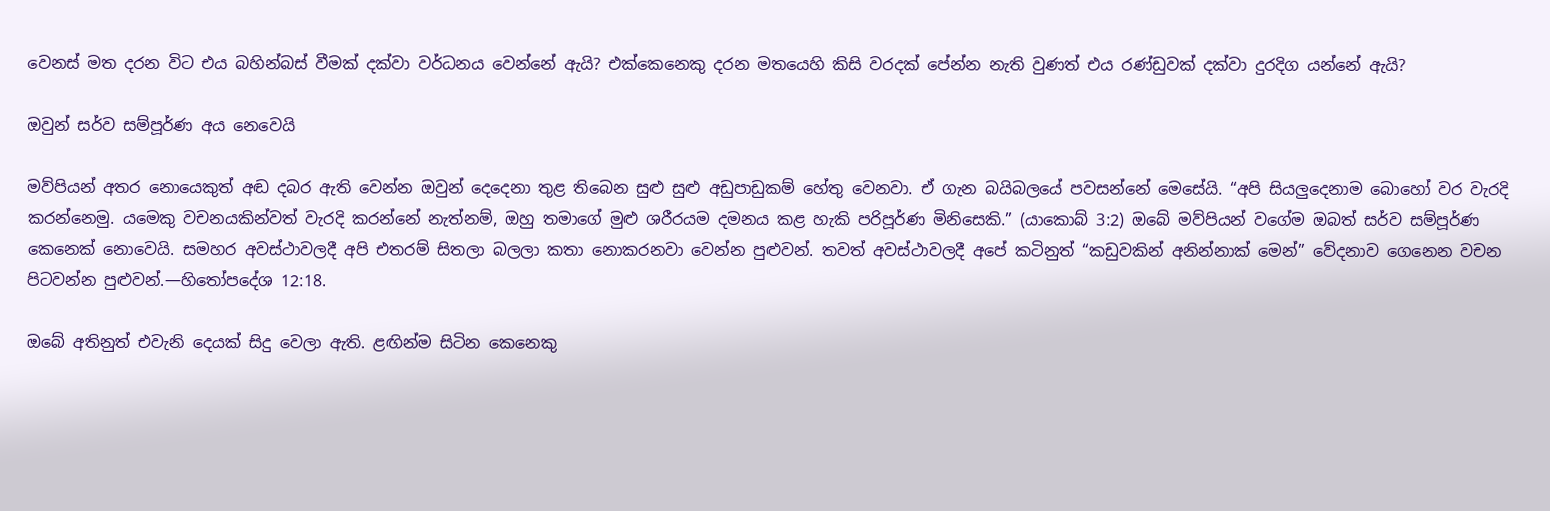වෙනස් මත දරන විට එය බහින්බස් වීමක් දක්වා වර්ධනය වෙන්නේ ඇයි? එක්කෙනෙකු දරන මතයෙහි කිසි වරදක් පේන්න නැති වුණත් එය රණ්ඩුවක් දක්වා දුරදිග යන්නේ ඇයි?

ඔවුන් සර්ව සම්පූර්ණ අය නෙවෙයි

මව්පියන් අතර නොයෙකුත් අඬ දබර ඇති වෙන්න ඔවුන් දෙදෙනා තුළ තිබෙන සුළු සුළු අඩුපාඩුකම් හේතු වෙනවා. ඒ ගැන බයිබලයේ පවසන්නේ මෙසේයි. “අපි සියලුදෙනාම බොහෝ වර වැරදි කරන්නෙමු. යමෙකු වචනයකින්වත් වැරදි කරන්නේ නැත්නම්, ඔහු තමාගේ මුළු ශරීරයම දමනය කළ හැකි පරිපූර්ණ මිනිසෙකි.” (යාකොබ් 3:2) ඔබේ මව්පියන් වගේම ඔබත් සර්ව සම්පූර්ණ කෙනෙක් නොවෙයි. සමහර අවස්ථාවලදී අපි එතරම් සිතලා බලලා කතා නොකරනවා වෙන්න පුළුවන්. තවත් අවස්ථාවලදී අපේ කටිනුත් “කඩුවකින් අනින්නාක් මෙන්” වේදනාව ගෙනෙන වචන පිටවන්න පුළුවන්.—හිතෝපදේශ 12:18.

ඔබේ අතිනුත් එවැනි දෙයක් සිදු වෙලා ඇති. ළඟින්ම සිටින කෙනෙකු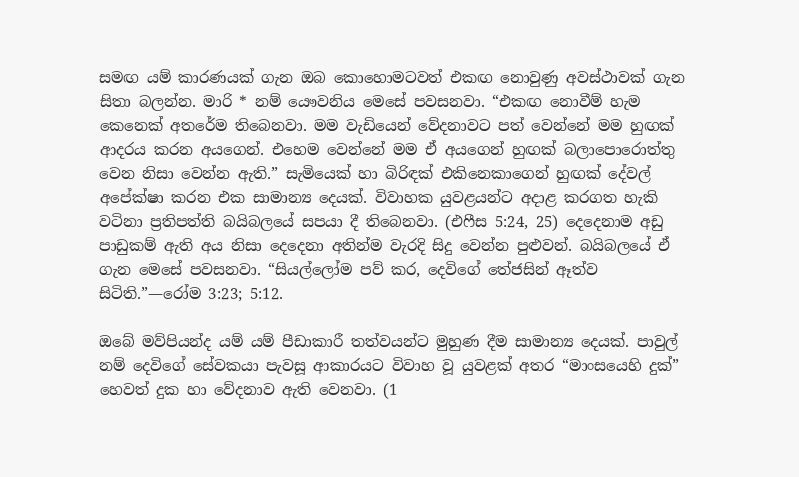සමඟ යම් කාරණයක් ගැන ඔබ කොහොමටවත් එකඟ නොවුණු අවස්ථාවක් ගැන සිතා බලන්න. මාරි * නම් යෞවනිය මෙසේ පවසනවා. “එකඟ නොවීම් හැම කෙනෙක් අතරේම තිබෙනවා. මම වැඩියෙන් වේදනාවට පත් වෙන්නේ මම හුඟක් ආදරය කරන අයගෙන්. එහෙම වෙන්නේ මම ඒ අයගෙන් හුඟක් බලාපොරොත්තු වෙන නිසා වෙන්න ඇති.” සැමියෙක් හා බිරිඳක් එකිනෙකාගෙන් හුඟක් දේවල් අපේක්ෂා කරන එක සාමාන්‍ය දෙයක්. විවාහක යුවළයන්ට අදාළ කරගත හැකි වටිනා ප්‍රතිපත්ති බයිබලයේ සපයා දී තිබෙනවා. (එෆීස 5:24, 25) දෙදෙනාම අඩු පාඩුකම් ඇති අය නිසා දෙදෙනා අතින්ම වැරදි සිදු වෙන්න පුළුවන්. බයිබලයේ ඒ ගැන මෙසේ පවසනවා. “සියල්ලෝම පව් කර, දෙවිගේ තේජසින් ඈත්ව සිටිති.”—රෝම 3:23; 5:12.

ඔබේ මව්පියන්ද යම් යම් පීඩාකාරී තත්වයන්ට මුහුණ දීම සාමාන්‍ය දෙයක්. පාවුල් නම් දෙවිගේ සේවකයා පැවසූ ආකාරයට විවාහ වූ යුවළක් අතර “මාංසයෙහි දුක්” හෙවත් දුක හා වේදනාව ඇති වෙනවා. (1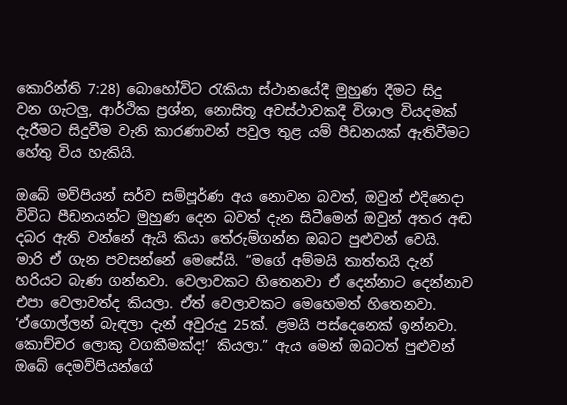කොරින්ති 7:28) බොහෝවිට රැකියා ස්ථානයේදී මුහුණ දීමට සිදු වන ගැටලු, ආර්ථික ප්‍රශ්න, නොසිතූ අවස්ථාවකදී විශාල වියදමක් දැරීමට සිදුවීම වැනි කාරණාවන් පවුල තුළ යම් පීඩනයක් ඇතිවීමට හේතු විය හැකියි.

ඔබේ මව්පියන් සර්ව සම්පූර්ණ අය නොවන බවත්, ඔවුන් එදිනෙදා විවිධ පීඩනයන්ට මුහුණ දෙන බවත් දැන සිටීමෙන් ඔවුන් අතර අඬ දබර ඇති වන්නේ ඇයි කියා තේරුම්ගන්න ඔබට පුළුවන් වෙයි. මාරි ඒ ගැන පවසන්නේ මෙසේයි. “මගේ අම්මයි තාත්තයි දැන් හරියට බැණ ගන්නවා. වෙලාවකට හිතෙනවා ඒ දෙන්නාට දෙන්නාව එපා වෙලාවත්ද කියලා. ඒත් වෙලාවකට මෙහෙමත් හිතෙනවා. ‘ඒගොල්ලන් බැඳලා දැන් අවුරුදු 25ක්. ළමයි පස්දෙනෙක් ඉන්නවා. කොච්චර ලොකු වගකීමක්ද!’ කියලා.” ඇය මෙන් ඔබටත් පුළුවන් ඔබේ දෙමව්පියන්ගේ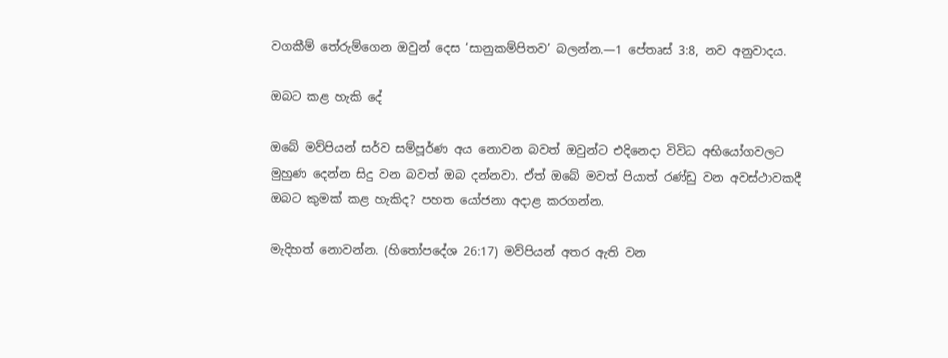වගකීම් තේරුම්ගෙන ඔවුන් දෙස ‘සානුකම්පිතව’ බලන්න.—1 පේතෘස් 3:8, නව අනුවාදය.

ඔබට කළ හැකි දේ

ඔබේ මව්පියන් සර්ව සම්පූර්ණ අය නොවන බවත් ඔවුන්ට එදිනෙදා විවිධ අභියෝගවලට මුහුණ දෙන්න සිදු වන බවත් ඔබ දන්නවා. ඒත් ඔබේ මවත් පියාත් රණ්ඩු වන අවස්ථාවකදී ඔබට කුමක් කළ හැකිද? පහත යෝජනා අදාළ කරගන්න.

මැදිහත් නොවන්න. (හිතෝපදේශ 26:17) මව්පියන් අතර ඇති වන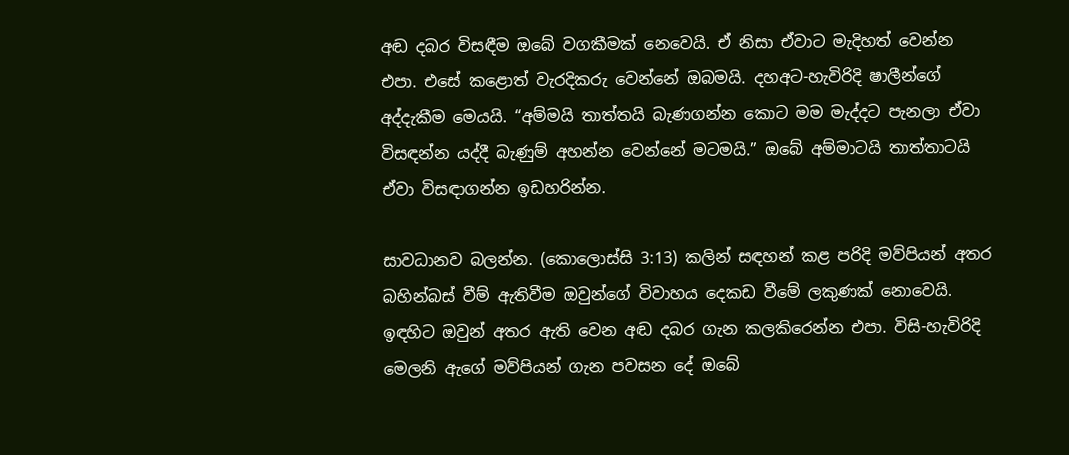අඬ දබර විසඳීම ඔබේ වගකීමක් නෙවෙයි. ඒ නිසා ඒවාට මැදිහත් වෙන්න එපා. එසේ කළොත් වැරදිකරු වෙන්නේ ඔබමයි. දහඅට-හැවිරිදි ෂාලීන්ගේ අද්දැකීම මෙයයි. “අම්මයි තාත්තයි බැණගන්න කොට මම මැද්දට පැනලා ඒවා විසඳන්න යද්දී බැණුම් අහන්න වෙන්නේ මටමයි.” ඔබේ අම්මාටයි තාත්තාටයි ඒවා විසඳාගන්න ඉඩහරින්න.

සාවධානව බලන්න. (කොලොස්සි 3:13) කලින් සඳහන් කළ පරිදි මව්පියන් අතර බහින්බස් වීම් ඇතිවීම ඔවුන්ගේ විවාහය දෙකඩ වීමේ ලකුණක් නොවෙයි. ඉඳහිට ඔවුන් අතර ඇති වෙන අඬ දබර ගැන කලකිරෙන්න එපා. විසි-හැවිරිදි මෙලනි ඇගේ මව්පියන් ගැන පවසන දේ ඔබේ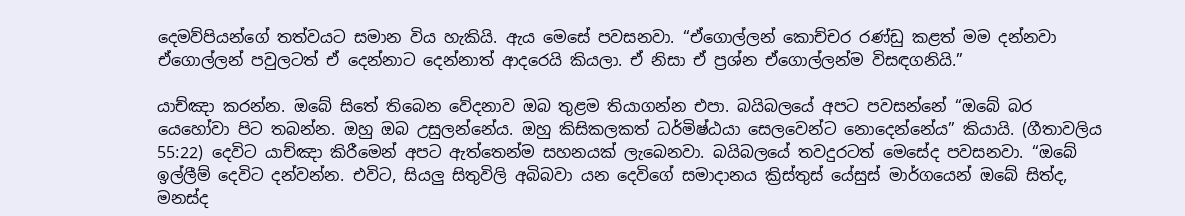දෙමව්පියන්ගේ තත්වයට සමාන විය හැකියි. ඇය මෙසේ පවසනවා. “ඒගොල්ලන් කොච්චර රණ්ඩු කළත් මම දන්නවා ඒගොල්ලන් පවුලටත් ඒ දෙන්නාට දෙන්නාත් ආදරෙයි කියලා. ඒ නිසා ඒ ප්‍රශ්න ඒගොල්ලන්ම විසඳගනියි.”

යාච්ඤා කරන්න. ඔබේ සිතේ තිබෙන වේදනාව ඔබ තුළම තියාගන්න එපා. බයිබලයේ අපට පවසන්නේ “ඔබේ බර යෙහෝවා පිට තබන්න. ඔහු ඔබ උසුලන්නේය. ඔහු කිසිකලකත් ධර්මිෂ්ඨයා සෙලවෙන්ට නොදෙන්නේය” කියායි. (ගීතාවලිය 55:22) දෙවිට යාච්ඤා කිරීමෙන් අපට ඇත්තෙන්ම සහනයක් ලැබෙනවා. බයිබලයේ තවදුරටත් මෙසේද පවසනවා. “ඔබේ ඉල්ලීම් දෙවිට දන්වන්න. එවිට, සියලු සිතුවිලි අබිබවා යන දෙවිගේ සමාදානය ක්‍රිස්තුස් යේසුස් මාර්ගයෙන් ඔබේ සිත්ද, මනස්ද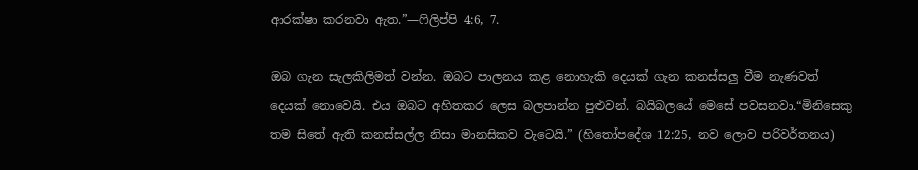ආරක්ෂා කරනවා ඇත.”—ෆිලිප්පි 4:6, 7.

ඔබ ගැන සැලකිලිමත් වන්න. ඔබට පාලනය කළ නොහැකි දෙයක් ගැන කනස්සලු වීම නැණවත් දෙයක් නොවෙයි. එය ඔබට අහිතකර ලෙස බලපාන්න පුළුවන්. බයිබලයේ මෙසේ පවසනවා.“මිනිසෙකු තම සිතේ ඇති කනස්සල්ල නිසා මානසිකව වැටෙයි.” (හිතෝපදේශ 12:25, නව ලොව පරිවර්තනය)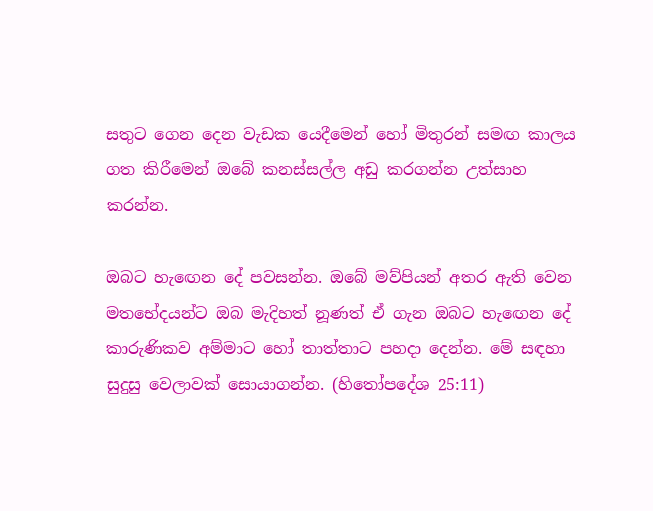සතුට ගෙන දෙන වැඩක යෙදීමෙන් හෝ මිතුරන් සමඟ කාලය ගත කිරීමෙන් ඔබේ කනස්සල්ල අඩු කරගන්න උත්සාහ කරන්න.

ඔබට හැඟෙන දේ පවසන්න. ඔබේ මව්පියන් අතර ඇති වෙන මතභේදයන්ට ඔබ මැදිහත් නූණත් ඒ ගැන ඔබට හැඟෙන දේ කාරුණිකව අම්මාට හෝ තාත්තාට පහදා දෙන්න. මේ සඳහා සුදුසු වෙලාවක් සොයාගන්න. (හිතෝපදේශ 25:11)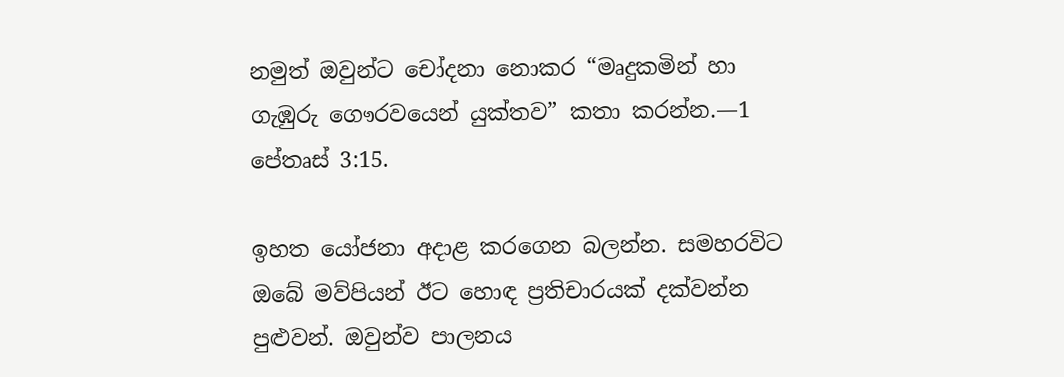නමුත් ඔවුන්ට චෝදනා නොකර “මෘදුකමින් හා ගැඹුරු ගෞරවයෙන් යුක්තව” කතා කරන්න.—1 පේතෘස් 3:15.

ඉහත යෝජනා අදාළ කරගෙන බලන්න. සමහරවිට ඔබේ මව්පියන් ඊට හොඳ ප්‍රතිචාරයක් දක්වන්න පුළුවන්. ඔවුන්ව පාලනය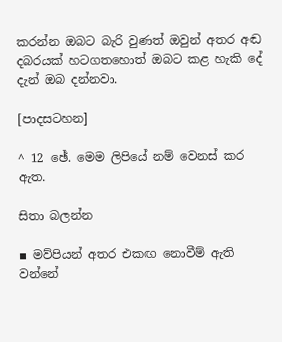කරන්න ඔබට බැරි වුණත් ඔවුන් අතර අඬ දබරයක් හටගතහොත් ඔබට කළ හැකි දේ දැන් ඔබ දන්නවා.

[පාදසටහන]

^ 12 ඡේ. මෙම ලිපියේ නම් වෙනස් කර ඇත.

සිතා බලන්න

▪ මව්පියන් අතර එකඟ නොවීම් ඇති වන්නේ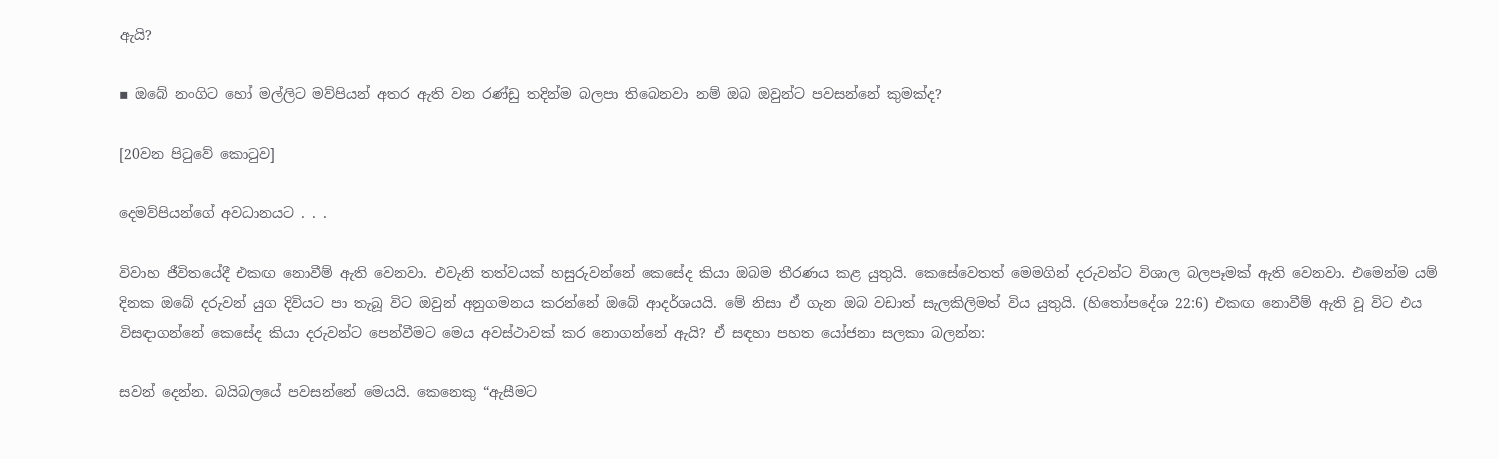ඇයි?

▪ ඔබේ නංගිට හෝ මල්ලිට මව්පියන් අතර ඇති වන රණ්ඩු තදින්ම බලපා තිබෙනවා නම් ඔබ ඔවුන්ට පවසන්නේ කුමක්ද?

[20වන පිටුවේ කොටුව]

දෙමව්පියන්ගේ අවධානයට . . .

විවාහ ජීවිතයේදී එකඟ නොවීම් ඇති වෙනවා. එවැනි තත්වයක් හසුරුවන්නේ කෙසේද කියා ඔබම තීරණය කළ යුතුයි. කෙසේවෙතත් මෙමගින් දරුවන්ට විශාල බලපෑමක් ඇති වෙනවා. එමෙන්ම යම් දිනක ඔබේ දරුවන් යුග දිවියට පා තැබූ විට ඔවුන් අනුගමනය කරන්නේ ඔබේ ආදර්ශයයි. මේ නිසා ඒ ගැන ඔබ වඩාත් සැලකිලිමත් විය යුතුයි. (හිතෝපදේශ 22:6) එකඟ නොවීම් ඇති වූ විට එය විසඳාගන්නේ කෙසේද කියා දරුවන්ට පෙන්වීමට මෙය අවස්ථාවක් කර නොගන්නේ ඇයි? ඒ සඳහා පහත යෝජනා සලකා බලන්න:

සවන් දෙන්න. බයිබලයේ පවසන්නේ මෙයයි. කෙනෙකු “ඇසීමට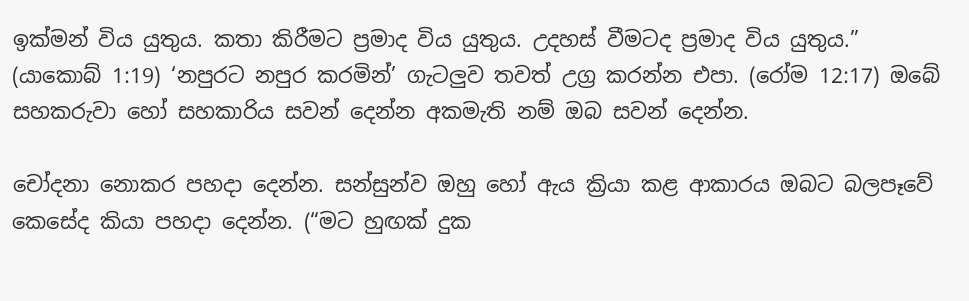ඉක්මන් විය යුතුය. කතා කිරීමට ප්‍රමාද විය යුතුය. උදහස් වීමටද ප්‍රමාද විය යුතුය.” (යාකොබ් 1:19) ‘නපුරට නපුර කරමින්’ ගැටලුව තවත් උග්‍ර කරන්න එපා. (රෝම 12:17) ඔබේ සහකරුවා හෝ සහකාරිය සවන් දෙන්න අකමැති නම් ඔබ සවන් දෙන්න.

චෝදනා නොකර පහදා දෙන්න. සන්සුන්ව ඔහු හෝ ඇය ක්‍රියා කළ ආකාරය ඔබට බලපෑවේ කෙසේද කියා පහදා දෙන්න. (“මට හුඟක් දුක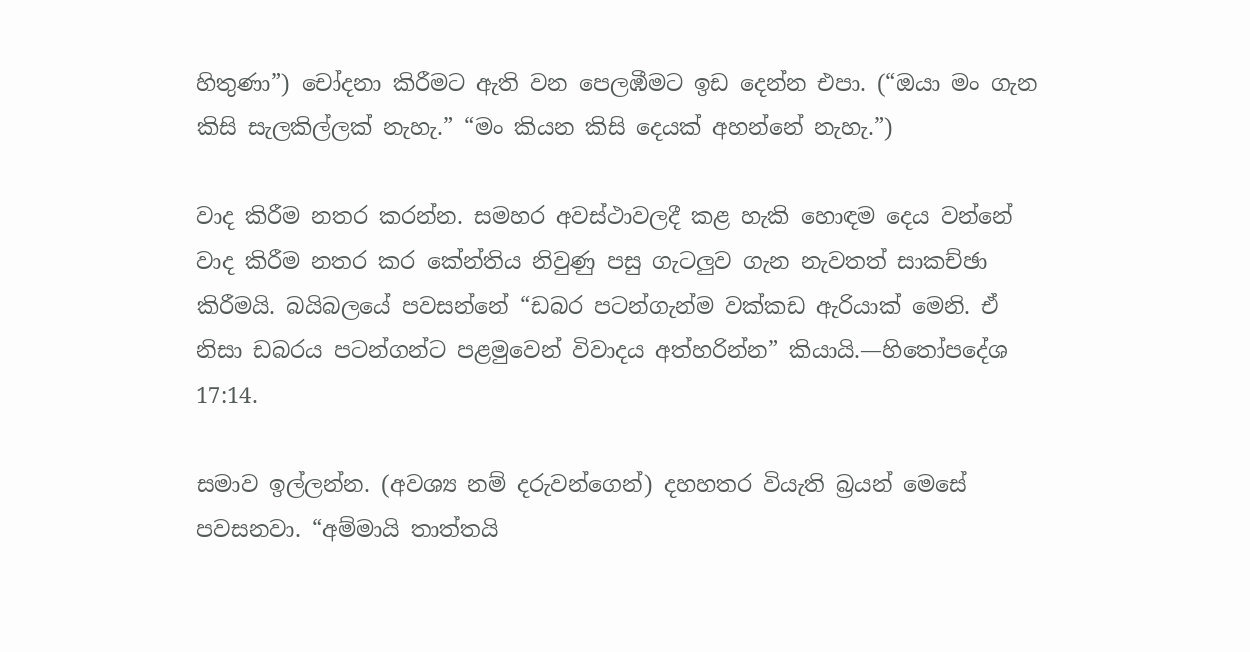හිතුණා”) චෝදනා කිරීමට ඇති වන පෙලඹීමට ඉඩ දෙන්න එපා. (“ඔයා මං ගැන කිසි සැලකිල්ලක් නැහැ.” “මං කියන කිසි දෙයක් අහන්නේ නැහැ.”)

වාද කිරීම නතර කරන්න. සමහර අවස්ථාවලදී කළ හැකි හොඳම දෙය වන්නේ වාද කිරීම නතර කර කේන්තිය නිවුණු පසු ගැටලුව ගැන නැවතත් සාකච්ඡා කිරීමයි. බයිබලයේ පවසන්නේ “ඩබර පටන්ගැන්ම වක්කඩ ඇරියාක් මෙනි. ඒ නිසා ඩබරය පටන්ගන්ට පළමුවෙන් විවාදය අත්හරින්න” කියායි.—හිතෝපදේශ 17:14.

සමාව ඉල්ලන්න. (අවශ්‍ය නම් දරුවන්ගෙන්) දහහතර වියැති බ්‍රයන් මෙසේ පවසනවා. “අම්මායි තාත්තයි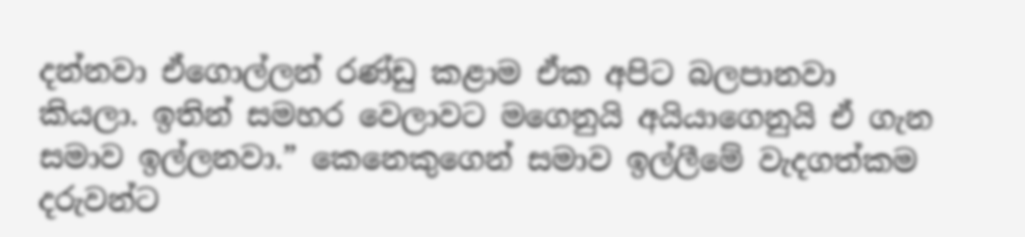දන්නවා ඒගොල්ලන් රණ්ඩු කළාම ඒක අපිට බලපානවා කියලා. ඉතින් සමහර වෙලාවට මගෙනුයි අයියාගෙනුයි ඒ ගැන සමාව ඉල්ලනවා.” කෙනෙකුගෙන් සමාව ඉල්ලීමේ වැදගත්කම දරුවන්ට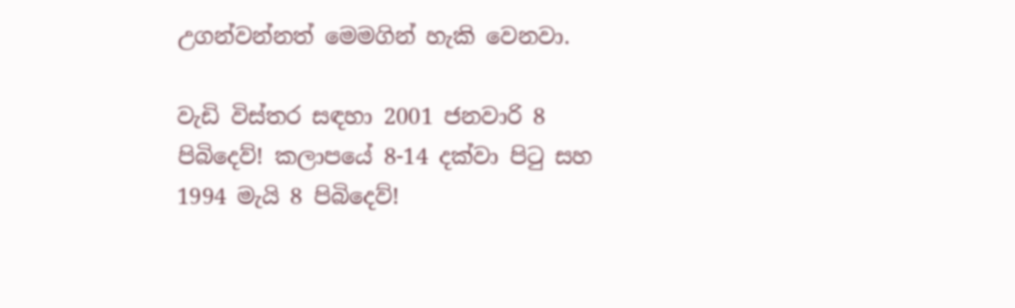උගන්වන්නත් මෙමගින් හැකි වෙනවා.

වැඩි විස්තර සඳහා 2001 ජනවාරි 8 පිබිදෙව්! කලාපයේ 8-14 දක්වා පිටු සහ 1994 මැයි 8 පිබිදෙව්!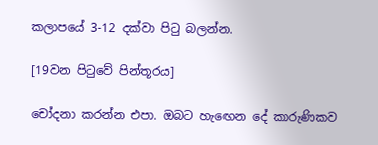කලාපයේ 3-12 දක්වා පිටු බලන්න.

[19වන පිටුවේ පින්තූරය]

චෝදනා කරන්න එපා. ඔබට හැඟෙන දේ කාරුණිකව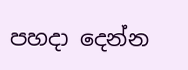පහදා දෙන්න